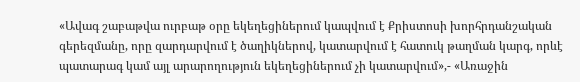«Ավագ շաբաթվա ուրբաթ օրը եկեղեցիներում կապվում է Քրիստոսի խորհրդանշական գերեզմանը, որը զարդարվում է ծաղիկներով, կատարվում է հատուկ թաղման կարգ, որևէ պատարագ կամ այլ արարողություն եկեղեցիներում չի կատարվում»,- «Առաջին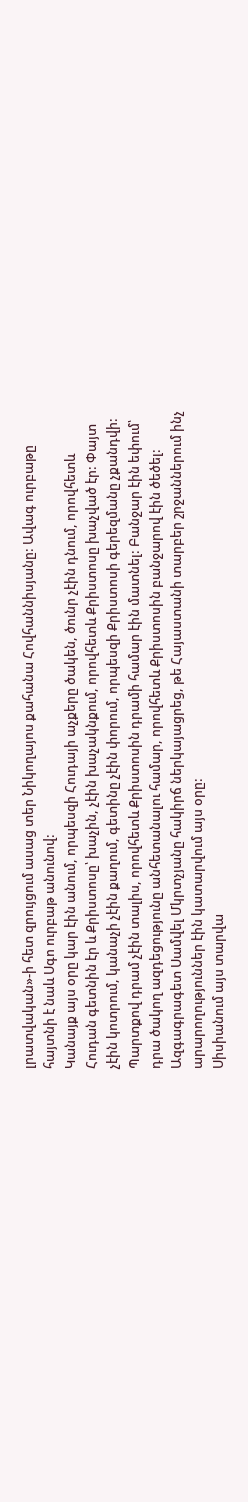լրատվական»-ի հետ զրույցում ասաց տեր Նիկողայոս քահանա Հովհաննիսյանը: Ավագ ուրբաթը հայտնի է նաև Սգո ուրբաթ անունով:
Կանայք այս օրը կար էին անում, որպեսզի Հուդայի աչքերը ծակեն, ծունր չէին դնում, որովհետև Հուդան գետնին էր և Քրիստոսը՝ խաչին, չէին խաչակնքում, որովհետև Քրիստոսը խաչված էր: Փայտ չէին կոտրում, կանաչի չէին քաղում, գետինը չէին փորում, որպեսզի Քրիստոսի գերեզմանը չքանդվի: Պարտքով դրամ չէին տալիս, որովհետև Քրիստոսին դրամի համար էին մատնել: Բանջար էին եփում՝ դրա ծակող ազդեցությունը անհետանալու համար, որովհետև Քրիստոսին բանջարով էին ծեծել: Ազգագրագետ Սամվել Մկրտչյանը հակիրճ ներկայացրեց, թե Հայաստանի տարբեր շրջաններում ինչ արարողություններ էին կատարվում այս օրը:
Սիսիանում այս տարվա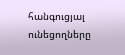հանգուցյալ ունեցողները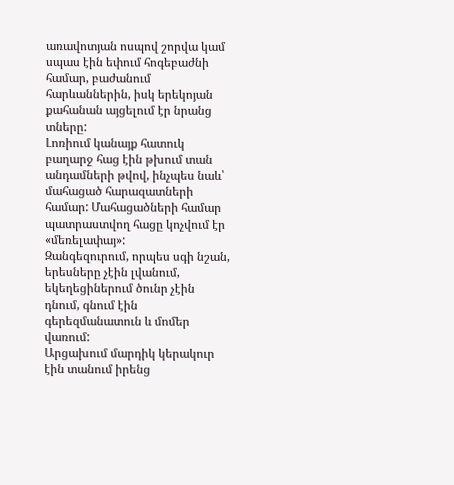առավոտյան ոսպով շորվա կամ սպաս էին եփում հոգեբաժնի համար, բաժանում հարևաններին, իսկ երեկոյան քահանան այցելում էր նրանց տները:
Լոռիում կանայք հատուկ բաղարջ հաց էին թխում տան անդամների թվով, ինչպես նաև՝ մահացած հարազատների համար: Մահացածների համար պատրաստվող հացը կոչվում էր «մեռելափայ»:
Զանգեզուրում, որպես սգի նշան, երեսները չէին լվանում, եկեղեցիներում ծունր չէին դնում, գնում էին գերեզմանատուն և մոմեր վառում:
Արցախում մարդիկ կերակուր էին տանում իրենց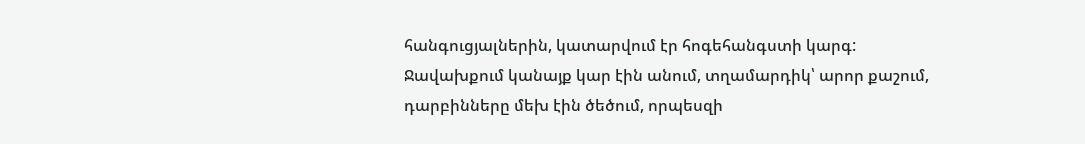հանգուցյալներին, կատարվում էր հոգեհանգստի կարգ:
Ջավախքում կանայք կար էին անում, տղամարդիկ՝ արոր քաշում, դարբինները մեխ էին ծեծում, որպեսզի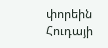փորեին Հուդայի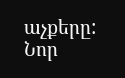աչքերը:
Նոր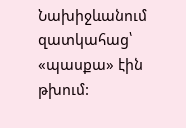Նախիջևանում զատկահաց՝ «պասքա» էին թխում: